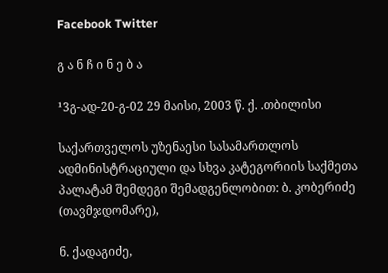Facebook Twitter

გ ა ნ ჩ ი ნ ე ბ ა

¹3გ-ად-20-გ-02 29 მაისი, 2003 წ. ქ. .თბილისი

საქართველოს უზენაესი სასამართლოს ადმინისტრაციული და სხვა კატეგორიის საქმეთა პალატამ შემდეგი შემადგენლობით: ბ. კობერიძე (თავმჯდომარე),

ნ. ქადაგიძე,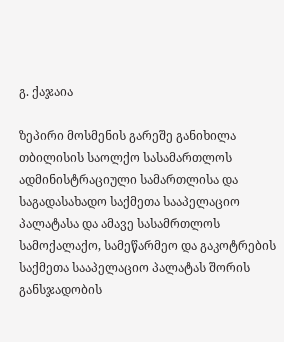გ. ქაჯაია

ზეპირი მოსმენის გარეშე განიხილა თბილისის საოლქო სასამართლოს ადმინისტრაციული სამართლისა და საგადასახადო საქმეთა სააპელაციო პალატასა და ამავე სასამრთლოს სამოქალაქო, სამეწარმეო და გაკოტრების საქმეთა სააპელაციო პალატას შორის განსჯადობის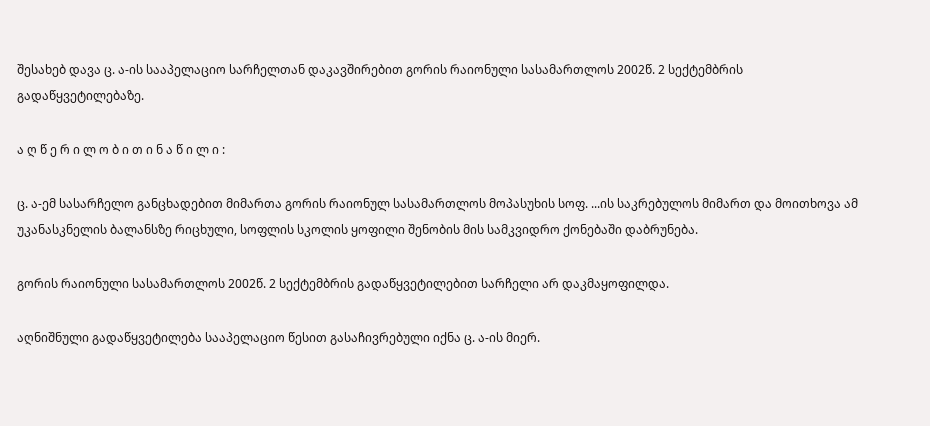შესახებ დავა ც. ა-ის სააპელაციო სარჩელთან დაკავშირებით გორის რაიონული სასამართლოს 2002წ. 2 სექტემბრის გადაწყვეტილებაზე.

ა ღ წ ე რ ი ლ ო ბ ი თ ი ნ ა წ ი ლ ი :

ც. ა-ემ სასარჩელო განცხადებით მიმართა გორის რაიონულ სასამართლოს მოპასუხის სოფ. ...ის საკრებულოს მიმართ და მოითხოვა ამ უკანასკნელის ბალანსზე რიცხული, სოფლის სკოლის ყოფილი შენობის მის სამკვიდრო ქონებაში დაბრუნება.

გორის რაიონული სასამართლოს 2002წ. 2 სექტემბრის გადაწყვეტილებით სარჩელი არ დაკმაყოფილდა.

აღნიშნული გადაწყვეტილება სააპელაციო წესით გასაჩივრებული იქნა ც. ა-ის მიერ.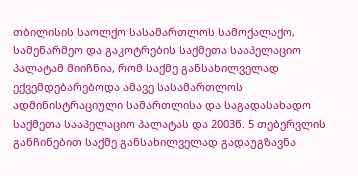თბილისის საოლქო სასამართლოს სამოქალაქო, სამეწარმეო და გაკოტრების საქმეთა სააპელაციო პალატამ მიიჩნია, რომ საქმე განსახილველად ექვემდებარებოდა ამავე სასამართლოს ადმინისტრაციული სამართლისა და საგადასახადო საქმეთა სააპელაციო პალატას და 2003წ. 5 თებერვლის განჩინებით საქმე განსახილველად გადაუგზავნა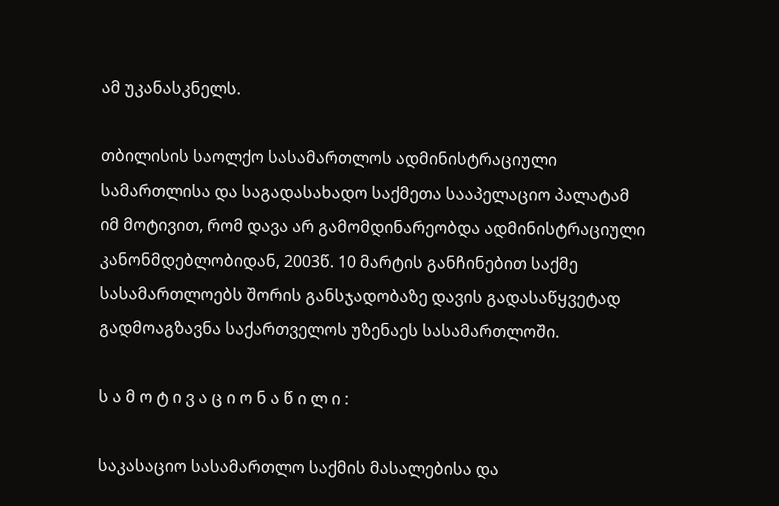ამ უკანასკნელს.

თბილისის საოლქო სასამართლოს ადმინისტრაციული სამართლისა და საგადასახადო საქმეთა სააპელაციო პალატამ იმ მოტივით, რომ დავა არ გამომდინარეობდა ადმინისტრაციული კანონმდებლობიდან, 2003წ. 10 მარტის განჩინებით საქმე სასამართლოებს შორის განსჯადობაზე დავის გადასაწყვეტად გადმოაგზავნა საქართველოს უზენაეს სასამართლოში.

ს ა მ ო ტ ი ვ ა ც ი ო ნ ა წ ი ლ ი :

საკასაციო სასამართლო საქმის მასალებისა და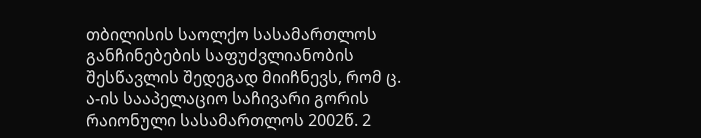თბილისის საოლქო სასამართლოს განჩინებების საფუძვლიანობის შესწავლის შედეგად მიიჩნევს, რომ ც. ა-ის სააპელაციო საჩივარი გორის რაიონული სასამართლოს 2002წ. 2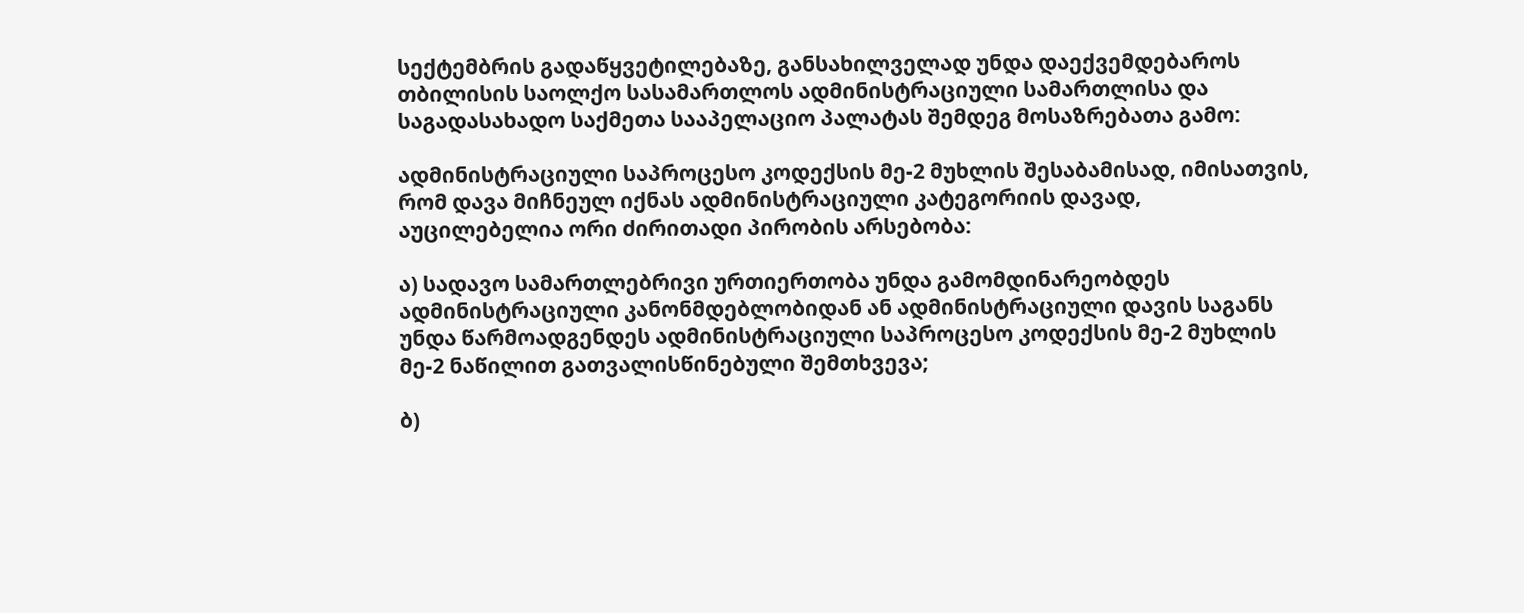სექტემბრის გადაწყვეტილებაზე, განსახილველად უნდა დაექვემდებაროს თბილისის საოლქო სასამართლოს ადმინისტრაციული სამართლისა და საგადასახადო საქმეთა სააპელაციო პალატას შემდეგ მოსაზრებათა გამო:

ადმინისტრაციული საპროცესო კოდექსის მე-2 მუხლის შესაბამისად, იმისათვის, რომ დავა მიჩნეულ იქნას ადმინისტრაციული კატეგორიის დავად, აუცილებელია ორი ძირითადი პირობის არსებობა:

ა) სადავო სამართლებრივი ურთიერთობა უნდა გამომდინარეობდეს ადმინისტრაციული კანონმდებლობიდან ან ადმინისტრაციული დავის საგანს უნდა წარმოადგენდეს ადმინისტრაციული საპროცესო კოდექსის მე-2 მუხლის მე-2 ნაწილით გათვალისწინებული შემთხვევა;

ბ)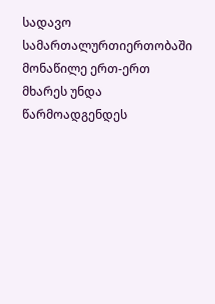სადავო სამართალურთიერთობაში მონაწილე ერთ-ერთ მხარეს უნდა წარმოადგენდეს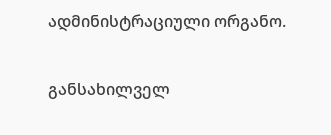ადმინისტრაციული ორგანო.

განსახილველ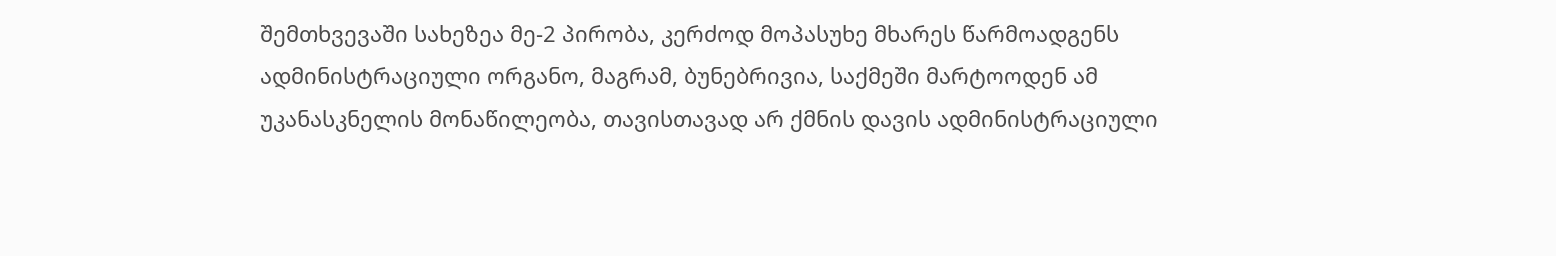შემთხვევაში სახეზეა მე-2 პირობა, კერძოდ მოპასუხე მხარეს წარმოადგენს ადმინისტრაციული ორგანო, მაგრამ, ბუნებრივია, საქმეში მარტოოდენ ამ უკანასკნელის მონაწილეობა, თავისთავად არ ქმნის დავის ადმინისტრაციული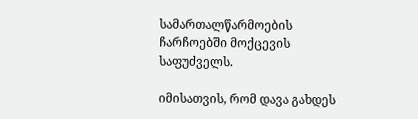სამართალწარმოების ჩარჩოებში მოქცევის საფუძველს.

იმისათვის, რომ დავა გახდეს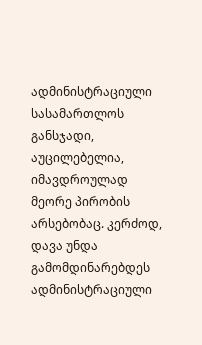ადმინისტრაციული სასამართლოს განსჯადი, აუცილებელია, იმავდროულად მეორე პირობის არსებობაც. კერძოდ, დავა უნდა გამომდინარებდეს ადმინისტრაციული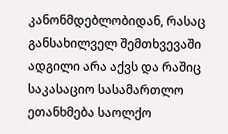კანონმდებლობიდან, რასაც განსახილველ შემთხვევაში ადგილი არა აქვს და რაშიც საკასაციო სასამართლო ეთანხმება საოლქო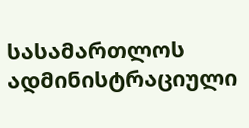სასამართლოს ადმინისტრაციული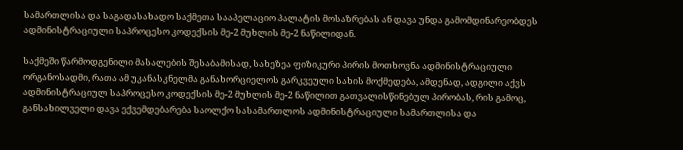სამართლისა და საგადასახადო საქმეთა სააპელაციო პალატის მოსაზრებას ან დავა უნდა გამომდინარეობდეს ადმინისტრაციული საპროცესო კოდექსის მე-2 მუხლის მე-2 ნაწილიდან.

საქმეში წარმოდგენილი მასალების შესაბამისად, სახეზეა ფიზიკური პირის მოთხოვნა ადმინისტრაციული ორგანოსადმი, რათა ამ უკანასკნელმა განახორციელოს გარკვეული სახის მოქმედება, ამდენად, ადგილი აქვს ადმინისტრაციულ საპროცესო კოდექსის მე-2 მუხლის მე-2 ნაწილით გათვალისწინებულ პირობას, რის გამოც, განსახილველი დავა ექვემდებარება საოლქო სასამართლოს ადმინისტრაციული სამართლისა და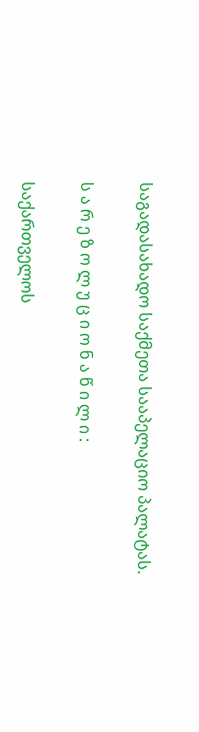საგადასახადო საქმეთა სააპელაციო პალატას.

ს ა რ ე ზ ო ლ უ ც ი ო ნ ა წ ი ლ ი :

საქართველოს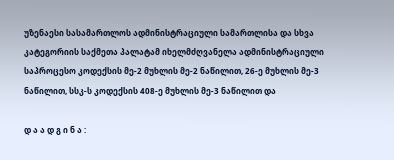უზენაესი სასამართლოს ადმინისტრაციული სამართლისა და სხვა კატეგორიის საქმეთა პალატამ იხელმძღვანელა ადმინისტრაციული საპროცესო კოდექსის მე-2 მუხლის მე-2 ნაწილით, 26-ე მუხლის მე-3 ნაწილით, სსკ-ს კოდექსის 408-ე მუხლის მე-3 ნაწილით და

დ ა ა დ გ ი ნ ა :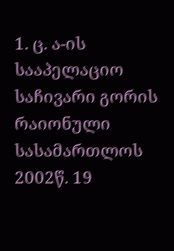1. ც. ა-ის სააპელაციო საჩივარი გორის რაიონული სასამართლოს 2002წ. 19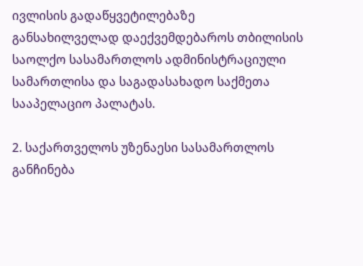ივლისის გადაწყვეტილებაზე განსახილველად დაექვემდებაროს თბილისის საოლქო სასამართლოს ადმინისტრაციული სამართლისა და საგადასახადო საქმეთა სააპელაციო პალატას.

2. საქართველოს უზენაესი სასამართლოს განჩინება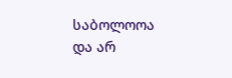საბოლოოა და არ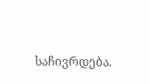საჩივრდება.